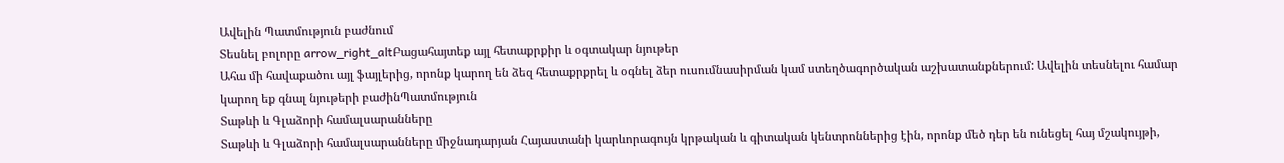Ավելին Պատմություն բաժնում
Տեսնել բոլորը arrow_right_altԲացահայտեք այլ հետաքրքիր և օգտակար նյութեր
Ահա մի հավաքածու այլ ֆայլերից, որոնք կարող են ձեզ հետաքրքրել և օգնել ձեր ուսումնասիրման կամ ստեղծագործական աշխատանքներում: Ավելին տեսնելու համար կարող եք գնալ նյութերի բաժինՊատմություն
Տաթևի և Գլաձորի համալսարանները
Տաթևի և Գլաձորի համալսարանները միջնադարյան Հայաստանի կարևորագույն կրթական և գիտական կենտրոններից էին, որոնք մեծ դեր են ունեցել հայ մշակույթի,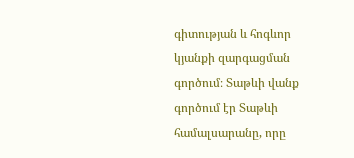գիտության և հոգևոր կյանքի զարգացման գործում։ Տաթևի վանք գործում էր Տաթևի համալսարանը, որը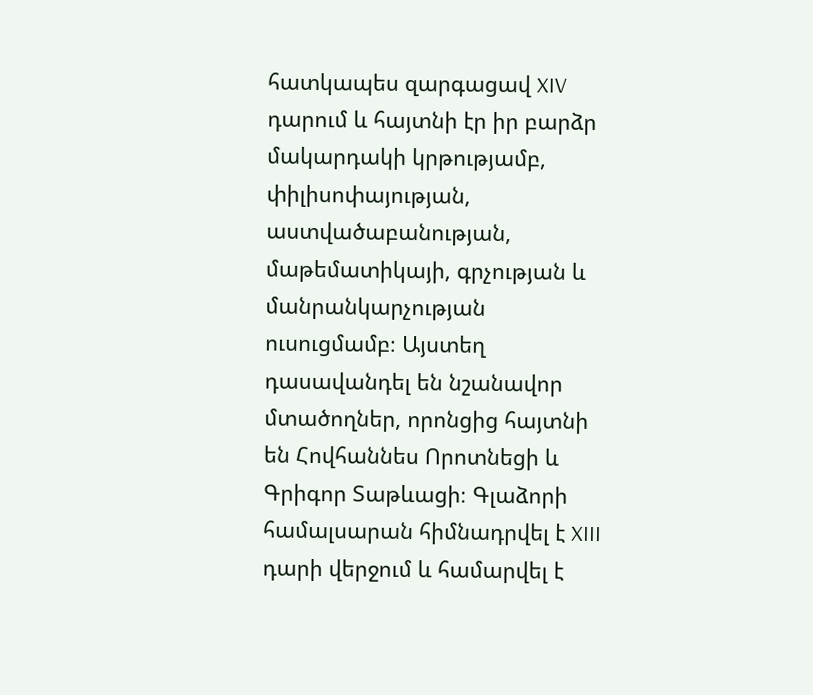հատկապես զարգացավ XIV դարում և հայտնի էր իր բարձր մակարդակի կրթությամբ, փիլիսոփայության, աստվածաբանության, մաթեմատիկայի, գրչության և մանրանկարչության ուսուցմամբ։ Այստեղ դասավանդել են նշանավոր մտածողներ, որոնցից հայտնի են Հովհաննես Որոտնեցի և Գրիգոր Տաթևացի։ Գլաձորի համալսարան հիմնադրվել է XIII դարի վերջում և համարվել է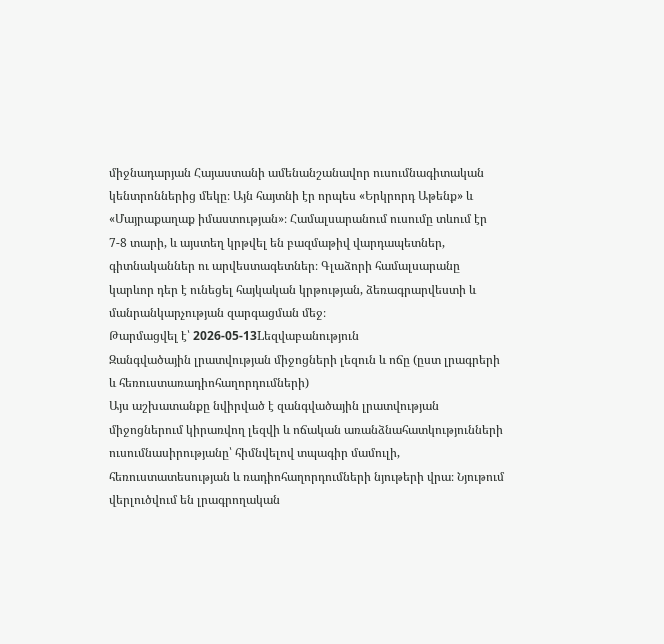միջնադարյան Հայաստանի ամենանշանավոր ուսումնագիտական կենտրոններից մեկը։ Այն հայտնի էր որպես «Երկրորդ Աթենք» և «Մայրաքաղաք իմաստության»։ Համալսարանում ուսումը տևում էր 7-8 տարի, և այստեղ կրթվել են բազմաթիվ վարդապետներ, գիտնականներ ու արվեստագետներ։ Գլաձորի համալսարանը կարևոր դեր է ունեցել հայկական կրթության, ձեռագրարվեստի և մանրանկարչության զարգացման մեջ։
Թարմացվել է՝ 2026-05-13Lեզվաբանություն
Զանգվածային լրատվության միջոցների լեզուն և ոճը (ըստ լրագրերի և հեռուստառադիոհաղորդումների)
Այս աշխատանքը նվիրված է զանգվածային լրատվության միջոցներում կիրառվող լեզվի և ոճական առանձնահատկությունների ուսումնասիրությանը՝ հիմնվելով տպագիր մամուլի, հեռուստատեսության և ռադիոհաղորդումների նյութերի վրա։ Նյութում վերլուծվում են լրագրողական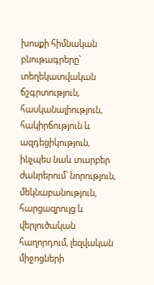խոսքի հիմնական բնութագրերը՝ տեղեկատվական ճշգրտություն, հասկանալիություն, հակիրճություն և ազդեցիկություն, ինչպես նաև տարբեր ժանրերում՝ նորություն, մեկնաբանություն, հարցազրույց և վերլուծական հաղորդում, լեզվական միջոցների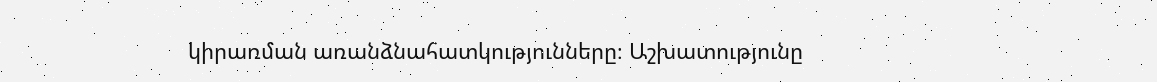կիրառման առանձնահատկությունները։ Աշխատությունը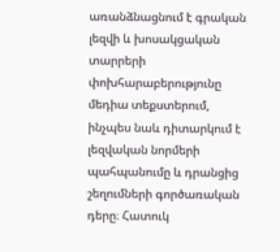առանձնացնում է գրական լեզվի և խոսակցական տարրերի փոխհարաբերությունը մեդիա տեքստերում, ինչպես նաև դիտարկում է լեզվական նորմերի պահպանումը և դրանցից շեղումների գործառական դերը։ Հատուկ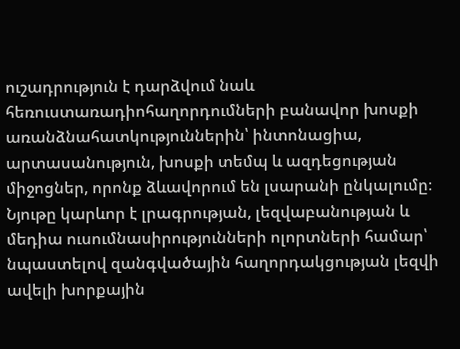ուշադրություն է դարձվում նաև հեռուստառադիոհաղորդումների բանավոր խոսքի առանձնահատկություններին՝ ինտոնացիա, արտասանություն, խոսքի տեմպ և ազդեցության միջոցներ, որոնք ձևավորում են լսարանի ընկալումը։ Նյութը կարևոր է լրագրության, լեզվաբանության և մեդիա ուսումնասիրությունների ոլորտների համար՝ նպաստելով զանգվածային հաղորդակցության լեզվի ավելի խորքային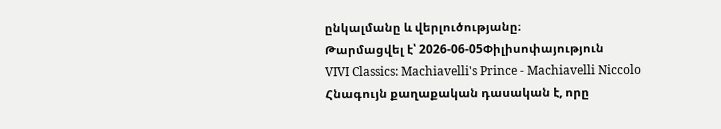ընկալմանը և վերլուծությանը։
Թարմացվել է՝ 2026-06-05Փիլիսոփայություն
VIVI Classics: Machiavelli's Prince - Machiavelli Niccolo
Հնագույն քաղաքական դասական է, որը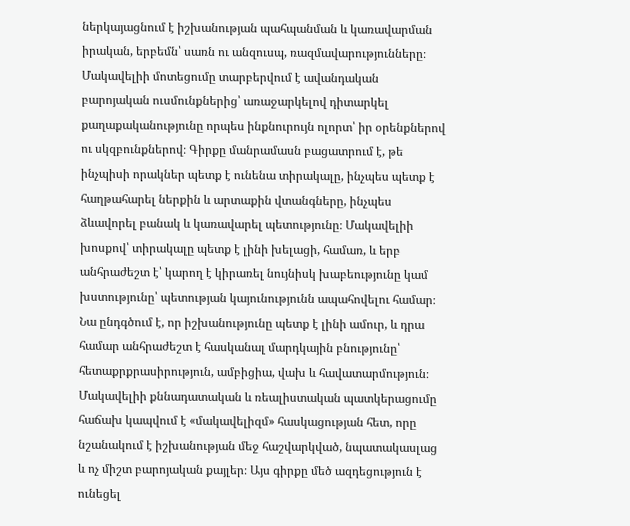ներկայացնում է իշխանության պահպանման և կառավարման իրական, երբեմն՝ սառն ու անզուսպ, ռազմավարությունները։ Մակավելիի մոտեցումը տարբերվում է ավանդական բարոյական ուսմունքներից՝ առաջարկելով դիտարկել քաղաքականությունը որպես ինքնուրույն ոլորտ՝ իր օրենքներով ու սկզբունքներով։ Գիրքը մանրամասն բացատրում է, թե ինչպիսի որակներ պետք է ունենա տիրակալը, ինչպես պետք է հաղթահարել ներքին և արտաքին վտանգները, ինչպես ձևավորել բանակ և կառավարել պետությունը։ Մակավելիի խոսքով՝ տիրակալը պետք է լինի խելացի, համառ, և երբ անհրաժեշտ է՝ կարող է կիրառել նույնիսկ խաբեությունը կամ խստությունը՝ պետության կայունությունն ապահովելու համար։ Նա ընդգծում է, որ իշխանությունը պետք է լինի ամուր, և դրա համար անհրաժեշտ է հասկանալ մարդկային բնությունը՝ հետաքրքրասիրություն, ամբիցիա, վախ և հավատարմություն։ Մակավելիի քննադատական և ռեալիստական պատկերացումը հաճախ կապվում է «մակավելիզմ» հասկացության հետ, որը նշանակում է իշխանության մեջ հաշվարկված, նպատակասլաց և ոչ միշտ բարոյական քայլեր։ Այս գիրքը մեծ ազդեցություն է ունեցել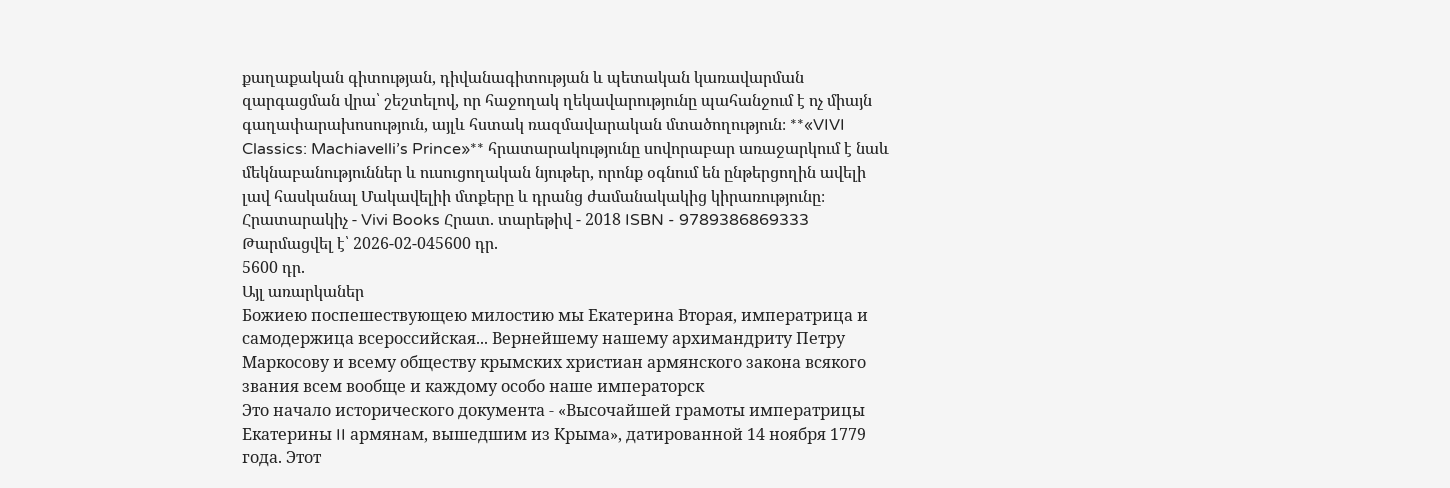քաղաքական գիտության, դիվանագիտության և պետական կառավարման զարգացման վրա՝ շեշտելով, որ հաջողակ ղեկավարությունը պահանջում է ոչ միայն գաղափարախոսություն, այլև հստակ ռազմավարական մտածողություն։ **«VIVI Classics: Machiavelli’s Prince»** հրատարակությունը սովորաբար առաջարկում է նաև մեկնաբանություններ և ուսուցողական նյութեր, որոնք օգնում են ընթերցողին ավելի լավ հասկանալ Մակավելիի մտքերը և դրանց ժամանակակից կիրառությունը։ Հրատարակիչ - Vivi Books Հրատ. տարեթիվ - 2018 ISBN - 9789386869333
Թարմացվել է՝ 2026-02-045600 դր.
5600 դր.
Այլ առարկաներ
Божиею поспешествующею милостию мы Екатерина Вторая, императрица и самодержица всероссийская... Вернейшему нашему архимандриту Петру Маркосову и всему обществу крымских христиан армянского закона всякого звания всем вообще и каждому особо наше императорск
Это начало исторического документа - «Высочайшей грамоты императрицы Екатерины II армянам, вышедшим из Крыма», датированной 14 ноября 1779 года. Этот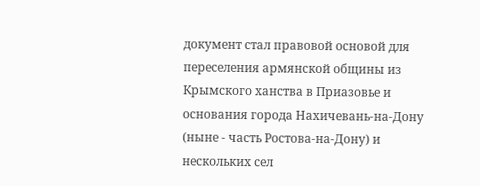документ стал правовой основой для переселения армянской общины из Крымского ханства в Приазовье и основания города Нахичевань-на-Дону (ныне - часть Ростова-на-Дону) и нескольких сел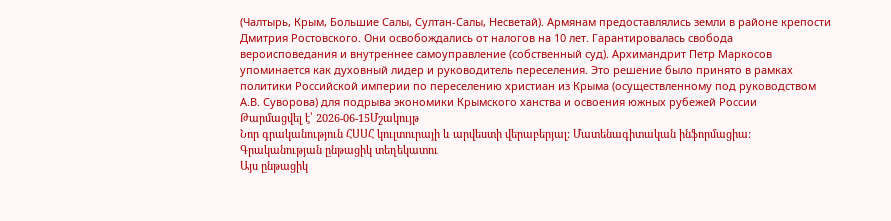(Чалтырь, Крым, Большие Салы, Султан-Салы, Несветай). Армянам предоставлялись земли в районе крепости Дмитрия Ростовского. Они освобождались от налогов на 10 лет. Гарантировалась свобода вероисповедания и внутреннее самоуправление (собственный суд). Архимандрит Петр Маркосов упоминается как духовный лидер и руководитель переселения. Это решение было принято в рамках политики Российской империи по переселению христиан из Крыма (осуществленному под руководством А.В. Суворова) для подрыва экономики Крымского ханства и освоения южных рубежей России
Թարմացվել է՝ 2026-06-15Մշակույթ
Նոր գրականություն ՀՍՍՀ կուլտուրայի և արվեստի վերաբերյալ: Մատենագիտական ինֆորմացիա: Գրականության ընթացիկ տեղեկատու
Այս ընթացիկ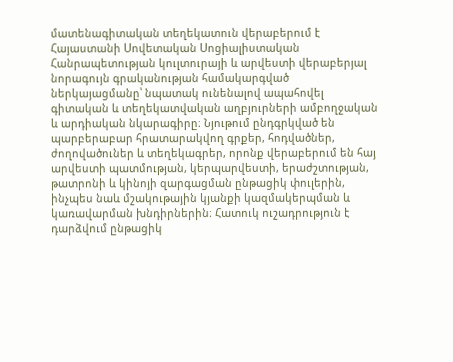մատենագիտական տեղեկատուն վերաբերում է Հայաստանի Սովետական Սոցիալիստական Հանրապետության կուլտուրայի և արվեստի վերաբերյալ նորագույն գրականության համակարգված ներկայացմանը՝ նպատակ ունենալով ապահովել գիտական և տեղեկատվական աղբյուրների ամբողջական և արդիական նկարագիրը։ Նյութում ընդգրկված են պարբերաբար հրատարակվող գրքեր, հոդվածներ, ժողովածուներ և տեղեկագրեր, որոնք վերաբերում են հայ արվեստի պատմության, կերպարվեստի, երաժշտության, թատրոնի և կինոյի զարգացման ընթացիկ փուլերին, ինչպես նաև մշակութային կյանքի կազմակերպման և կառավարման խնդիրներին։ Հատուկ ուշադրություն է դարձվում ընթացիկ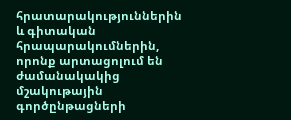հրատարակություններին և գիտական հրապարակումներին, որոնք արտացոլում են ժամանակակից մշակութային գործընթացների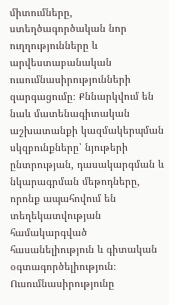միտումները, ստեղծագործական նոր ուղղությունները և արվեստաբանական ուսումնասիրությունների զարգացումը։ Քննարկվում են նաև մատենագիտական աշխատանքի կազմակերպման սկզբունքները՝ նյութերի ընտրության, դասակարգման և նկարագրման մեթոդները, որոնք ապահովում են տեղեկատվության համակարգված հասանելիություն և գիտական օգտագործելիություն։ Ուսումնասիրությունը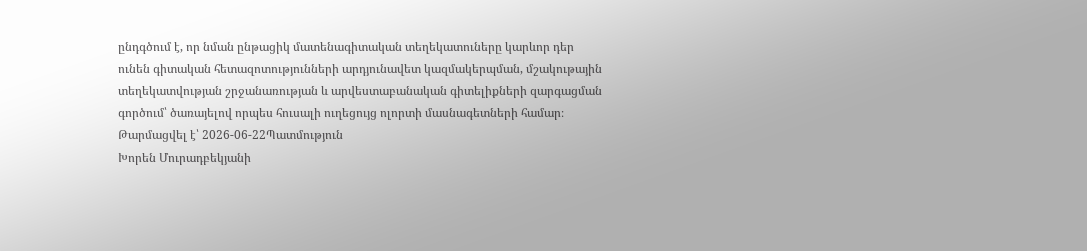ընդգծում է, որ նման ընթացիկ մատենագիտական տեղեկատուները կարևոր դեր ունեն գիտական հետազոտությունների արդյունավետ կազմակերպման, մշակութային տեղեկատվության շրջանառության և արվեստաբանական գիտելիքների զարգացման գործում՝ ծառայելով որպես հուսալի ուղեցույց ոլորտի մասնագետների համար։
Թարմացվել է՝ 2026-06-22Պատմություն
Խորեն Մուրադբեկյանի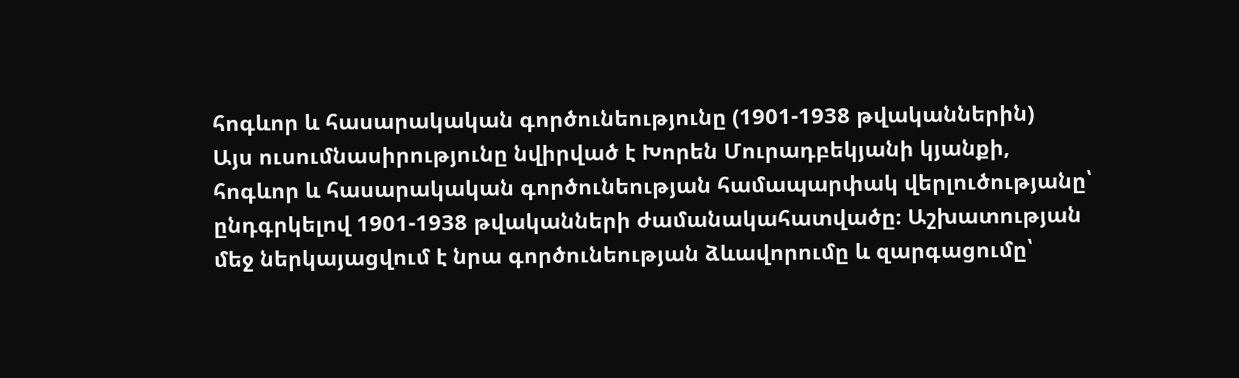հոգևոր և հասարակական գործունեությունը (1901-1938 թվականներին)
Այս ուսումնասիրությունը նվիրված է Խորեն Մուրադբեկյանի կյանքի, հոգևոր և հասարակական գործունեության համապարփակ վերլուծությանը՝ ընդգրկելով 1901-1938 թվականների ժամանակահատվածը։ Աշխատության մեջ ներկայացվում է նրա գործունեության ձևավորումը և զարգացումը՝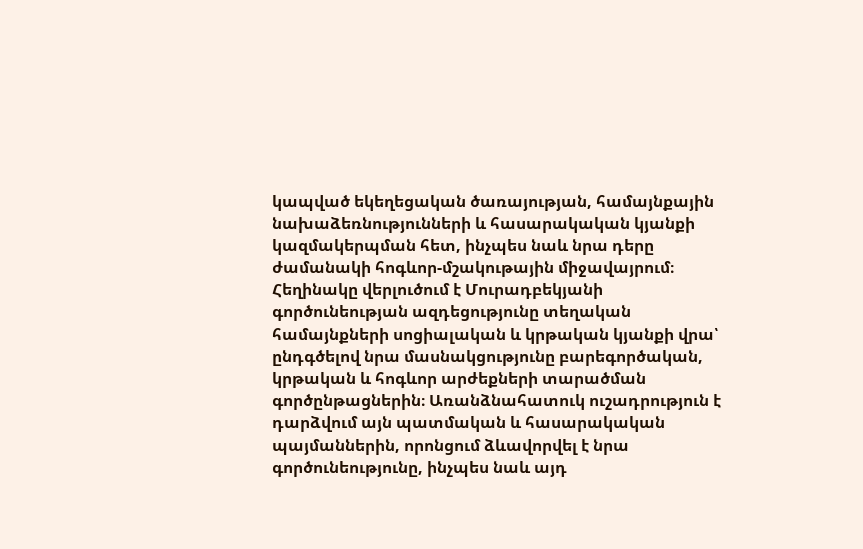կապված եկեղեցական ծառայության, համայնքային նախաձեռնությունների և հասարակական կյանքի կազմակերպման հետ, ինչպես նաև նրա դերը ժամանակի հոգևոր-մշակութային միջավայրում։ Հեղինակը վերլուծում է Մուրադբեկյանի գործունեության ազդեցությունը տեղական համայնքների սոցիալական և կրթական կյանքի վրա՝ ընդգծելով նրա մասնակցությունը բարեգործական, կրթական և հոգևոր արժեքների տարածման գործընթացներին։ Առանձնահատուկ ուշադրություն է դարձվում այն պատմական և հասարակական պայմաններին, որոնցում ձևավորվել է նրա գործունեությունը, ինչպես նաև այդ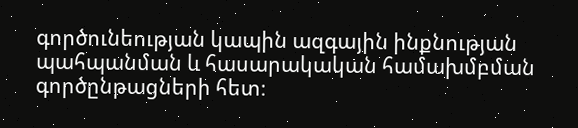գործունեության կապին ազգային ինքնության պահպանման և հասարակական համախմբման գործընթացների հետ։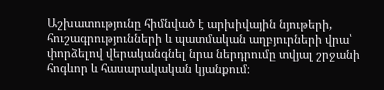Աշխատությունը հիմնված է արխիվային նյութերի, հուշագրությունների և պատմական աղբյուրների վրա՝ փորձելով վերականգնել նրա ներդրումը տվյալ շրջանի հոգևոր և հասարակական կյանքում։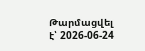Թարմացվել է՝ 2026-06-24